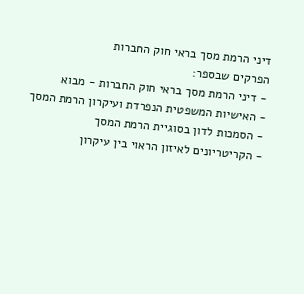דיני הרמת מסך בראי חוק החברות
הפרקים שבספר:
- דיני הרמת מסך בראי חוק החברות - מבוא
- האישיות המשפטית הנפרדת ועיקרון הרמת המסך
- הסמכות לדון בסוגיית הרמת המסך
- הקריטריונים לאיזון הראוי בין עיקרון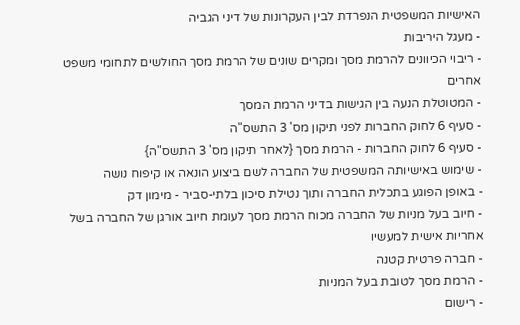האישיות המשפטית הנפרדת לבין העקרונות של דיני הגביה
- מעגל היריבות
- ריבוי הכיוונים להרמת מסך ומקרים שונים של הרמת מסך החולשים לתחומי משפט אחרים
- המטוטלת הנעה בין הגישות בדיני הרמת המסך
- סעיף 6 לחוק החברות לפני תיקון מס' 3 התשס"ה
- סעיף 6 לחוק החברות - הרמת מסך {לאחר תיקון מס' 3 התשס"ה}
- שימוש באישיותה המשפטית של החברה לשם ביצוע הונאה או קיפוח נושה
- באופן הפוגע בתכלית החברה ותוך נטילת סיכון בלתי-סביר - מימון דק
- חיוב בעל מניות של החברה מכוח הרמת מסך לעומת חיוב אורגן של החברה בשל אחריות אישית למעשיו
- חברה פרטית קטנה
- הרמת מסך לטובת בעל המניות
- רישום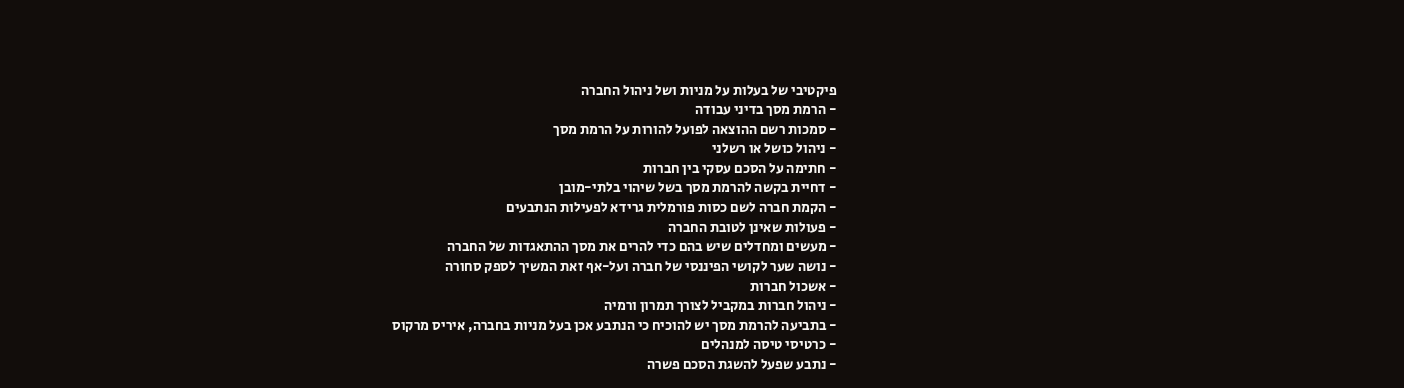פיקטיבי של בעלות על מניות ושל ניהול החברה
- הרמת מסך בדיני עבודה
- סמכות רשם ההוצאה לפועל להורות על הרמת מסך
- ניהול כושל או רשלני
- חתימה על הסכם עסקי בין חברות
- דחיית בקשה להרמת מסך בשל שיהוי בלתי-מובן
- הקמת חברה לשם כסות פורמלית גרידא לפעילות הנתבעים
- פעולות שאינן לטובת החברה
- מעשים ומחדלים שיש בהם כדי להרים את מסך ההתאגדות של החברה
- נושה שער לקושי הפיננסי של חברה ועל-אף זאת המשיך לספק סחורה
- אשכול חברות
- ניהול חברות במקביל לצורך תמרון ורמיה
- בתביעה להרמת מסך יש להוכיח כי הנתבע אכן בעל מניות בחברה, איריס מרקוס
- כרטיסי טיסה למנהלים
- נתבע שפעל להשגת הסכם פשרה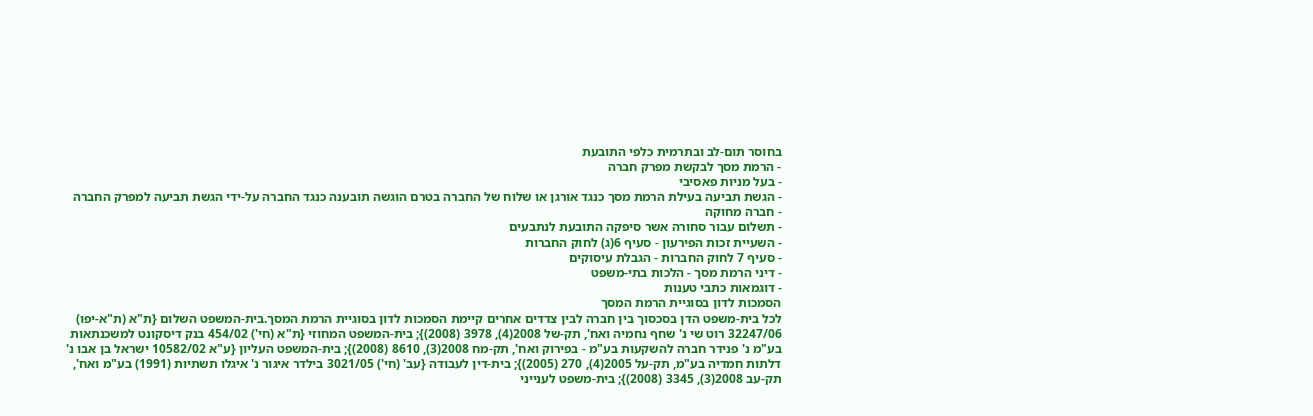בחוסר תום-לב ובתרמית כלפי התובעת
- הרמת מסך לבקשת מפרק חברה
- בעל מניות פאסיבי
- הגשת תביעה בעילת הרמת מסך כנגד אורגן או שלוח של החברה בטרם הוגשה תובענה כנגד החברה על-ידי הגשת תביעה למפרק החברה
- חברה מחוקה
- תשלום עבור סחורה אשר סיפקה התובעת לנתבעים
- השעיית זכות הפירעון - סעיף 6(ג) לחוק החברות
- סעיף 7 לחוק החברות - הגבלת עיסוקים
- דיני הרמת מסך - הלכות בתי-משפט
- דוגמאות כתבי טענות
הסמכות לדון בסוגיית הרמת המסך
לכל בית-משפט הדן בסכסוך בין חברה לבין צדדים אחרים קיימת הסמכות לדון בסוגיית הרמת המסך.בית-המשפט השלום {ת"א (ת"א-יפו) 32247/06 רוט שי נ' שחף נחמיה ואח', תק-של 2008(4), 3978 (2008)}; בית-המשפט המחוזי {ת"א (חי') 454/02 בנק דיסקונט למשכנתאות בע"מ נ' פנידר חברה להשקעות בע"מ - בפירוק ואח', תק-מח 2008(3), 8610 (2008)}; בית-המשפט העליון {ע"א 10582/02 ישראל בן אבו נ' דלתות חמדיה בע"מ, תק-על 2005(4), 270 (2005)}; בית-דין לעבודה {עב' (חי') 3021/05 בילדר איגור נ' איגלו תשתיות (1991) בע"מ ואח', תק-עב 2008(3), 3345 (2008)}; בית-משפט לענייני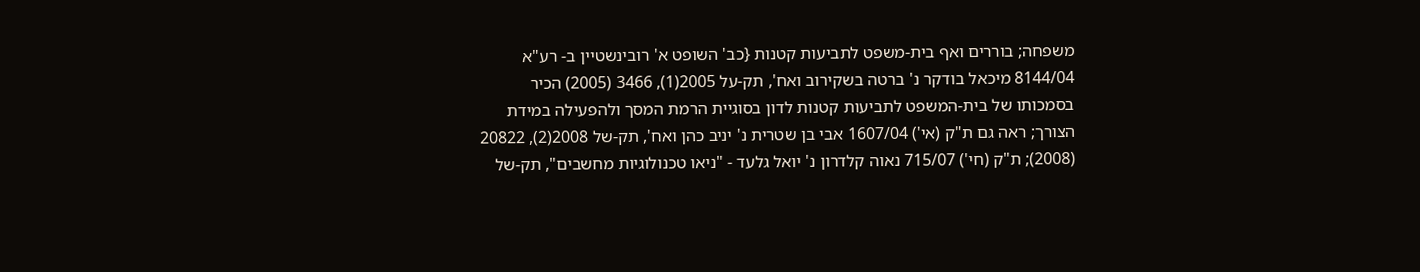משפחה; בוררים ואף בית-משפט לתביעות קטנות {כב' השופט א' רובינשטיין ב- רע"א 8144/04 מיכאל בודקר נ' ברטה בשקירוב ואח', תק-על 2005(1), 3466 (2005) הכיר בסמכותו של בית-המשפט לתביעות קטנות לדון בסוגיית הרמת המסך ולהפעילה במידת הצורך; ראה גם ת"ק (אי') 1607/04 אבי בן שטרית נ' יניב כהן ואח', תק-של 2008(2), 20822 (2008); ת"ק (חי') 715/07 נאוה קלדרון נ' יואל גלעד - "ניאו טכנולוגיות מחשבים", תק-של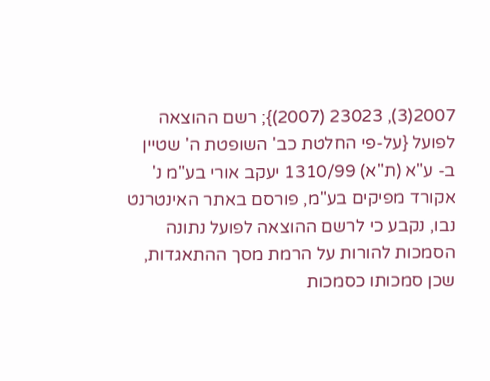2007(3), 23023 (2007)}; רשם ההוצאה לפועל {על-פי החלטת כב' השופטת ה' שטיין ב- ע"א (ת"א) 1310/99 יעקב אורי בע"מ נ' אקורד מפיקים בע"מ, פורסם באתר האינטרנט נבו, נקבע כי לרשם ההוצאה לפועל נתונה הסמכות להורות על הרמת מסך ההתאגדות, שכן סמכותו כסמכות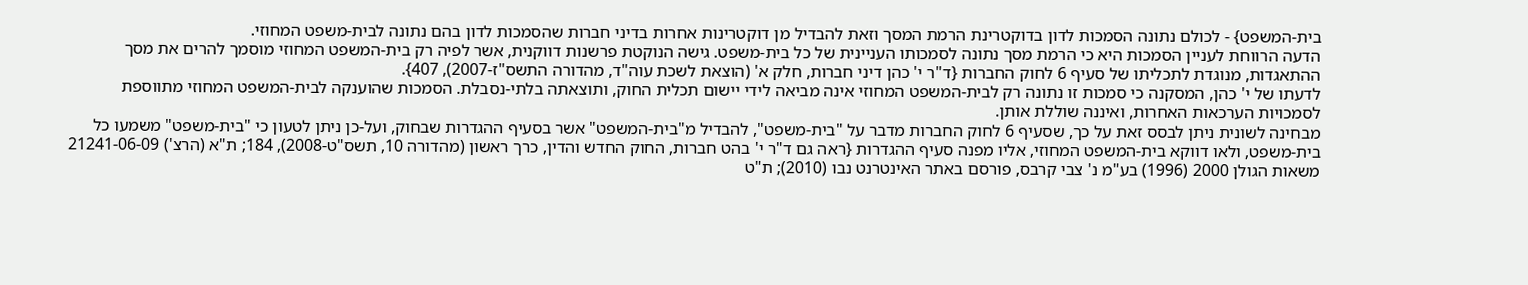בית-המשפט} - לכולם נתונה הסמכות לדון בדוקטרינת הרמת המסך וזאת להבדיל מן דוקטרינות אחרות בדיני חברות שהסמכות לדון בהם נתונה לבית-משפט המחוזי.
הדעה הרווחת לעניין הסמכות היא כי הרמת מסך נתונה לסמכותו העניינית של כל בית-משפט. גישה הנוקטת פרשנות דווקנית, אשר לפיה רק בית-המשפט המחוזי מוסמך להרים את מסך ההתאגדות, מנוגדת לתכליתו של סעיף 6 לחוק החברות {ד"ר י' כהן דיני חברות, חלק א' (הוצאת לשכת עוה"ד, מהדורה התשס"ז-2007), 407}.
לדעתו של י' כהן, המסקנה כי סמכות זו נתונה רק לבית-המשפט המחוזי אינה מביאה לידי יישום תכלית החוק, ותוצאתה בלתי-נסבלת. הסמכות שהוענקה לבית-המשפט המחוזי מתווספת לסמכויות הערכאות האחרות, ואיננה שוללת אותן.
מבחינה לשונית ניתן לבסס זאת על כך, שסעיף 6 לחוק החברות מדבר על "בית-משפט", להבדיל מ"בית-המשפט" אשר בסעיף ההגדרות שבחוק, ועל-כן ניתן לטעון כי "בית-משפט" משמעו כל בית-משפט, ולאו דווקא בית-המשפט המחוזי, אליו מפנה סעיף ההגדרות {ראה גם ד"ר י' בהט חברות, החוק החדש והדין, כרך ראשון (מהדורה 10, תשס"ט-2008), 184; ת"א (הרצ') 21241-06-09 משאות הגולן 2000 (1996) בע"מ נ' צבי קרבס, פורסם באתר האינטרנט נבו (2010); ת"ט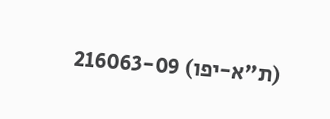(ת"א-יפו) 216063-09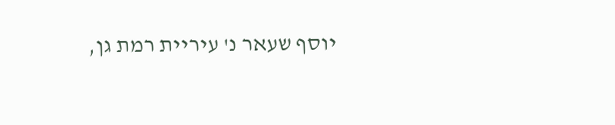יוסף שעאר נ' עיריית רמת גן,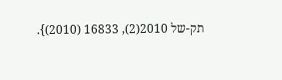תק-של 2010(2), 16833 (2010)}.